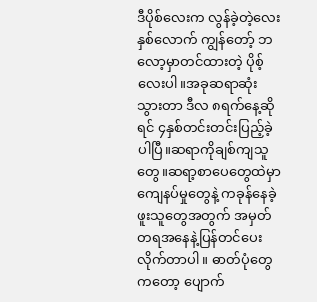ဒီပိုစ်လေးက လွန်ခဲ့တဲ့လေးနှစ်လောက် ကျွန်တော့် ဘလော့မှာတင်ထားတဲ့ ပိုစ့်လေးပါ။အခုဆရာဆုံးသွားတာ ဒီလ ၈ရက်နေ့ဆိုရင် ၄နှစ်တင်းတင်းပြည့်ခဲ့ပါပြီ။ဆရာကိုချစ်ကျသူတွေ။ဆရာ့စာပေတွေထဲမှာ ကျေနပ်မှုတွေနဲ့ ကခုန်နေခဲ့ဖူးသူတွေအတွက် အမှတ်တရအနေနဲ့ပြန်တင်ပေးလိုက်တာပါ။ ဓာတ်ပုံတွေကတော့ ပျောက်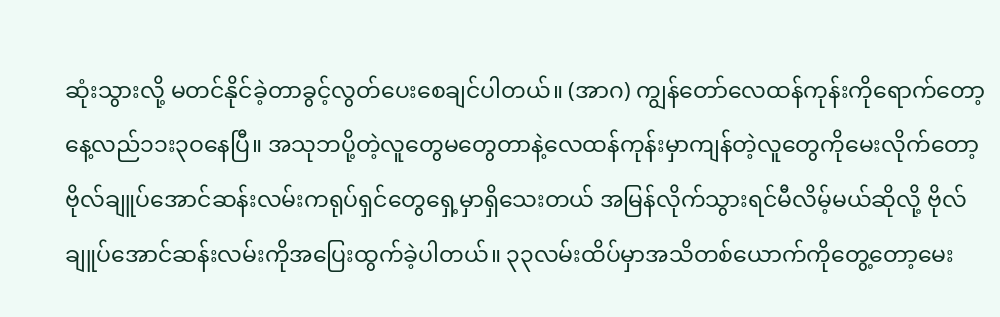ဆုံးသွားလို့ မတင်နိုင်ခဲ့တာခွင့်လွတ်ပေးစေချင်ပါတယ်။ (အာဂ) ကျွန်တော်လေထန်ကုန်းကိုရောက်တော့နေ့လည်၁၁း၃ဝနေပြီ။ အသုဘပို့တဲ့လူတွေမတွေတာနဲ့လေထန်ကုန်းမှာကျန်တဲ့လူတွေကိုမေးလိုက်တော့ဗိုလ်ချူပ်အောင်ဆန်းလမ်းကရုပ်ရှင်တွေရှေ့မှာရှိသေးတယ် အမြန်လိုက်သွားရင်မီလိမ့်မယ်ဆိုလို့ ဗိုလ်ချူပ်အောင်ဆန်းလမ်းကိုအပြေးထွက်ခဲ့ပါတယ်။ ၃၃လမ်းထိပ်မှာအသိတစ်ယောက်ကိုတွေ့တော့မေး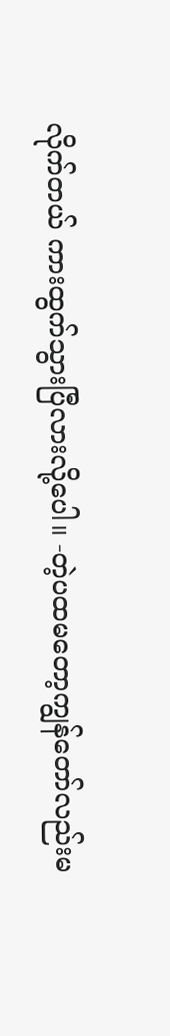လိုက်တယ် ကားထွက်သွားပြီလားလို့ပေါ။ -တဲ့ပထမတော့ကျွန်တော်လည်းမ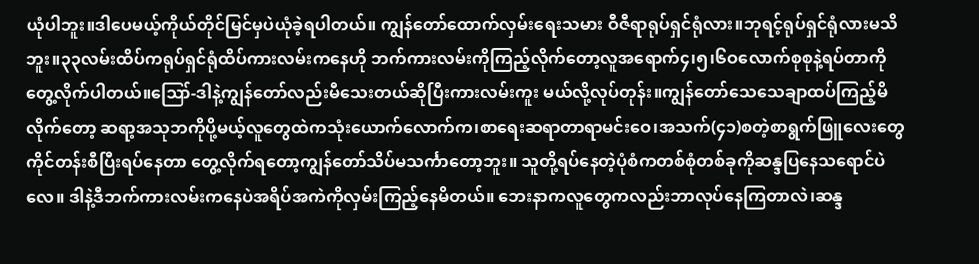ယုံပါဘူး။ဒါပေမယ့်ကိုယ်တိုင်မြင်မှပဲယုံခဲ့ရပါတယ်။ ကျွန်တော်ထောက်လှမ်းရေးသမား ဝီဇီရာရုပ်ရှင်ရုံလား။ဘုရင့်ရုပ်ရှင်ရုံလားမသိဘူး။၃၃လမ်းထိပ်ကရုပ်ရှင်ရုံထိပ်ကားလမ်းကနေဟို ဘက်ကားလမ်းကိုကြည့်လိုက်တော့လူအရောက်၄၊၅၊၆ဝလောက်စုစုနဲ့ရပ်တာကိုတွေ့လိုက်ပါတယ်။ဪ-ဒါနဲ့ကျွန်တော်လည်းမီသေးတယ်ဆိုပြီးကားလမ်းကူး မယ်လို့လုပ်တုန်း။ကျွန်တော်သေသေချာထပ်ကြည့်မိလိုက်တော့ ဆရာ့အသုဘကိုပို့မယ့်လူတွေထဲကသုံးယောက်လောက်က၊စာရေးဆရာတာရာမင်းဝေ၊အသက်(၄၁)စတဲ့စာရွက်ဖြူလေးတွေကိုင်တန်းစီပြီးရပ်နေတာ တွေ့လိုက်ရတော့ကျွန်တော်သိပ်မသင်္ကာတော့ဘူး။ သူတို့ရပ်နေတဲ့ပုံစံကတစ်စုံတစ်ခုကိုဆန္ဒပြနေသရောင်ပဲလေ။ ဒါနဲ့ဒီဘက်ကားလမ်းကနေပဲအရိပ်အကဲကိုလှမ်းကြည့်နေမိတယ်။ ဘေးနာကလူတွေကလည်းဘာလုပ်နေကြတာလဲ၊ဆန္ဒ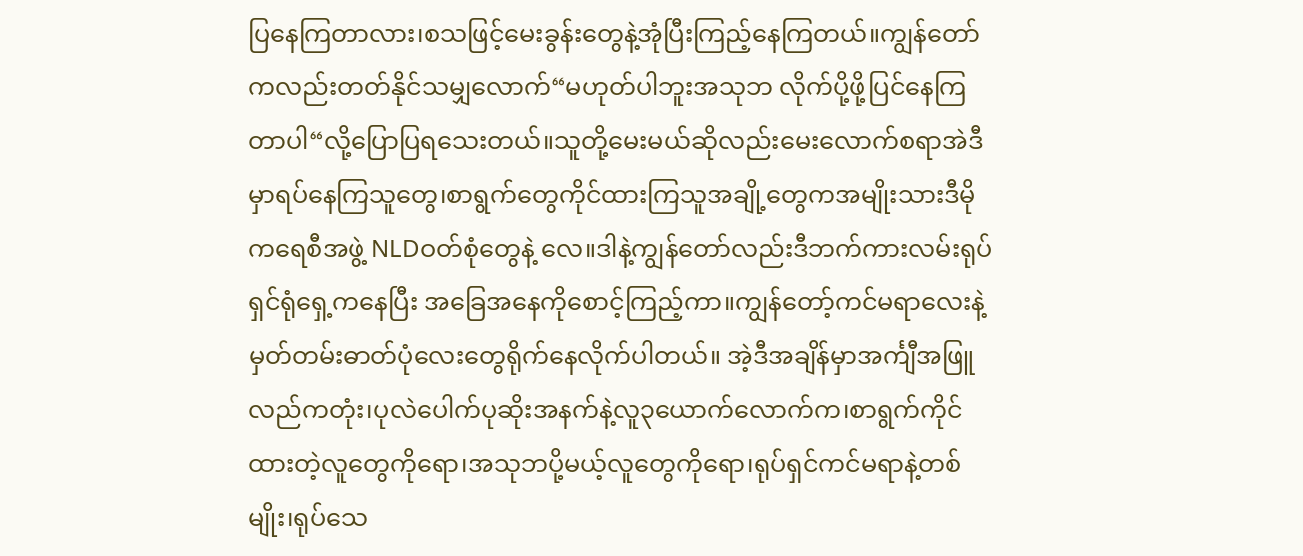ပြနေကြတာလား၊စသဖြင့်မေးခွန်းတွေနဲ့အုံပြီးကြည့်နေကြတယ်။ကျွန်တော်ကလည်းတတ်နိုင်သမျှလောက်“မဟုတ်ပါဘူးအသုဘ လိုက်ပို့ဖို့ပြင်နေကြတာပါ“လို့ပြောပြရသေးတယ်။သူတို့မေးမယ်ဆိုလည်းမေးလောက်စရာအဲဒီမှာရပ်နေကြသူတွေ၊စာရွက်တွေကိုင်ထားကြသူအချို့တွေကအမျိုးသားဒီမိုကရေစီအဖွဲ့ NLDဝတ်စုံတွေနဲ့ လေ။ဒါနဲ့ကျွန်တော်လည်းဒီဘက်ကားလမ်းရုပ်ရှင်ရုံရှေ့ကနေပြီး အခြေအနေကိုစောင့်ကြည့်ကာ။ကျွန်တော့်ကင်မရာလေးနဲ့မှတ်တမ်းဓာတ်ပုံလေးတွေရိုက်နေလိုက်ပါတယ်။ အဲ့ဒီအချိန်မှာအင်္ကျီအဖြူလည်ကတုံး၊ပုလဲပေါက်ပုဆိုးအနက်နဲ့လူ၃ယောက်လောက်က၊စာရွက်ကိုင်ထားတဲ့လူတွေကိုရော၊အသုဘပို့မယ့်လူတွေကိုရော၊ရုပ်ရှင်ကင်မရာနဲ့တစ်မျိုး၊ရုပ်သေ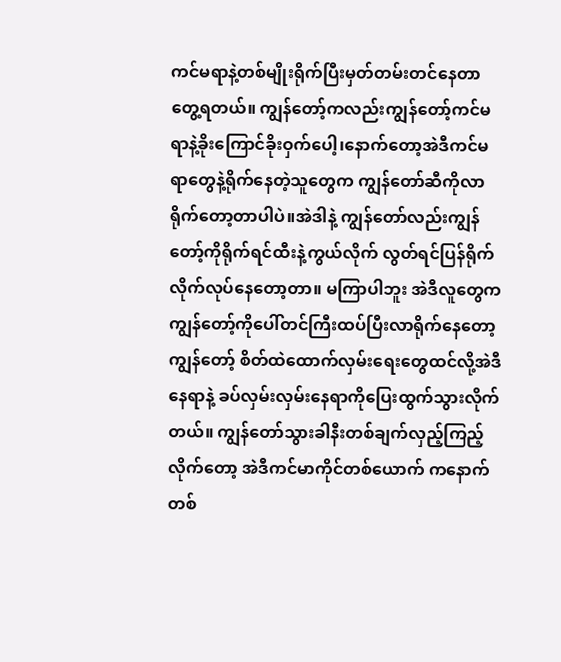ကင်မရာနဲ့တစ်မျိုးရိုက်ပြီးမှတ်တမ်းတင်နေတာတွေ့ရတယ်။ ကျွန်တော့်ကလည်းကျွန်တော့်ကင်မရာနဲ့ခိုးကြောင်ခိုးဝှက်ပေါ့၊နောက်တော့အဲဒီကင်မရာတွေနဲ့ရိုက်နေတဲ့သူတွေက ကျွန်တော်ဆီကိုလာရိုက်တော့တာပါပဲ။အဲဒါနဲ့ ကျွန်တော်လည်းကျွန်တော့်ကိုရိုက်ရင်ထီးနဲ့ကွယ်လိုက် လွတ်ရင်ပြန်ရိုက်လိုက်လုပ်နေတော့တာ။ မကြာပါဘူး အဲဒီလူတွေကကျွန်တော့်ကိုပေါ်တင်ကြီးထပ်ပြီးလာရိုက်နေတော့ကျွန်တော့် စိတ်ထဲထောက်လှမ်းရေးတွေထင်လို့အဲဒီနေရာနဲ့ ခပ်လှမ်းလှမ်းနေရာကိုပြေးထွက်သွားလိုက်တယ်။ ကျွန်တော်သွားခါနီးတစ်ချက်လှည့်ကြည့်လိုက်တော့ အဲဒီကင်မာကိုင်တစ်ယောက် ကနောက်တစ်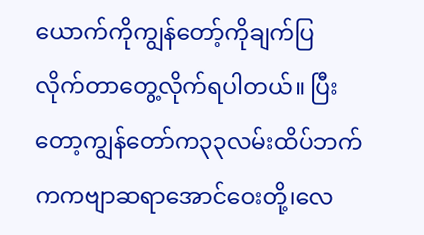ယောက်ကိုကျွန်တော့်ကိုချက်ပြလိုက်တာတွေ့လိုက်ရပါတယ်။ ပြီးတော့ကျွန်တော်က၃၃လမ်းထိပ်ဘက်ကကဗျာဆရာအောင်ဝေးတို့၊လေ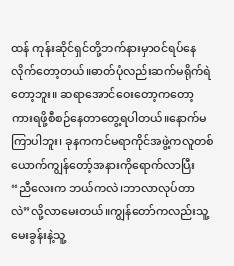ထန် ကုန်းဆိုင်ရှင်တို့ဘက်နားမှာဝင်ရပ်နေလိုက်တော့တယ်။ဓာတ်ပုံလည်းဆက်မရိုက်ရဲတော့ဘူး။ ဆရာအောင်ဝေးတော့ကတော့ကားရဖို့စီစဉ်နေတာတွေ့ရပါတယ်။နောက်မကြာပါဘူး၊ ခုနကကင်မရာကိုင်အဖွဲ့ကလူတစ်ယောက်ကျွန်တော့်အနားကိုရောက်လာပြီး “ညီလေးက ဘယ်ကလဲ၊ဘာလာလုပ်တာလဲ”လို့လာမေးတယ်။ကျွန်တော်ကလည်းသူ့မေးခွန်းနဲ့သူ့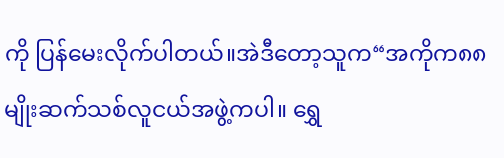ကို ပြန်မေးလိုက်ပါတယ်။အဲဒီတော့သူက“အကိုက၈၈မျိုးဆက်သစ်လူငယ်အဖွဲ့ကပါ။ ရွှေ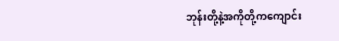ဘုန်းတို့နဲ့အကိုတို့ကကျောင်း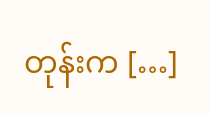တုန်းက […]